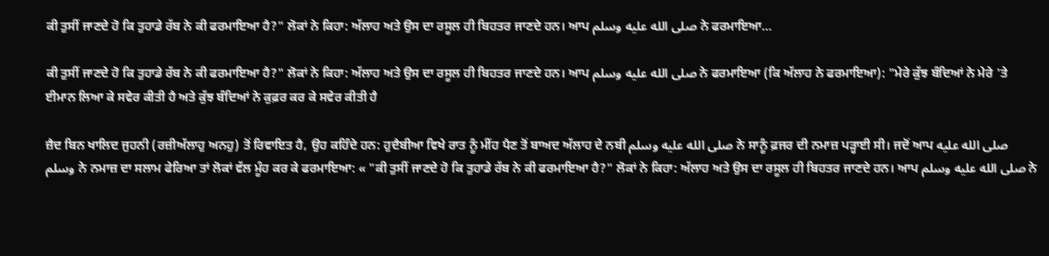ਕੀ ਤੁਸੀਂ ਜਾਣਦੇ ਹੋ ਕਿ ਤੁਹਾਡੇ ਰੱਬ ਨੇ ਕੀ ਫਰਮਾਇਆ ਹੈ?" ਲੋਕਾਂ ਨੇ ਕਿਹਾ: ਅੱਲਾਹ ਅਤੇ ਉਸ ਦਾ ਰਸੂਲ ਹੀ ਬਿਹਤਰ ਜਾਣਦੇ ਹਨ। ਆਪ صلى الله عليه وسلم ਨੇ ਫਰਮਾਇਆ…

ਕੀ ਤੁਸੀਂ ਜਾਣਦੇ ਹੋ ਕਿ ਤੁਹਾਡੇ ਰੱਬ ਨੇ ਕੀ ਫਰਮਾਇਆ ਹੈ?" ਲੋਕਾਂ ਨੇ ਕਿਹਾ: ਅੱਲਾਹ ਅਤੇ ਉਸ ਦਾ ਰਸੂਲ ਹੀ ਬਿਹਤਰ ਜਾਣਦੇ ਹਨ। ਆਪ صلى الله عليه وسلم ਨੇ ਫਰਮਾਇਆ (ਕਿ ਅੱਲਾਹ ਨੇ ਫਰਮਾਇਆ): "ਮੇਰੇ ਕੁੱਝ ਬੰਦਿਆਂ ਨੇ ਮੇਰੇ 'ਤੇ ਈਮਾਨ ਲਿਆ ਕੇ ਸਵੇਰ ਕੀਤੀ ਹੈ ਅਤੇ ਕੁੱਝ ਬੰਦਿਆਂ ਨੇ ਕੁਫ਼ਰ ਕਰ ਕੇ ਸਵੇਰ ਕੀਤੀ ਹੈ

ਜ਼ੈਦ ਬਿਨ ਖਾਲਿਦ ਜੁਹਨੀ (ਰਜ਼ੀਅੱਲਾਹੁ ਅਨਹੁ) ਤੋਂ ਰਿਵਾਇਤ ਹੈ, ਉਹ ਕਹਿੰਦੇ ਹਨ: ਹੁਦੈਬੀਆ ਵਿਖੇ ਰਾਤ ਨੂੰ ਮੀਂਹ ਪੈਣ ਤੋਂ ਬਾਅਦ ਅੱਲਾਹ ਦੇ ਨਬੀ صلى الله عليه وسلم ਨੇ ਸਾਨੂੰ ਫ਼ਜਰ ਦੀ ਨਮਾਜ਼ ਪੜ੍ਹਾਈ ਸੀ। ਜਦੋਂ ਆਪ صلى الله عليه وسلم ਨੇ ਨਮਾਜ਼ ਦਾ ਸਲਾਮ ਫੇਰਿਆ ਤਾਂ ਲੋਕਾਂ ਵੱਲ ਮੂੰਹ ਕਰ ਕੇ ਫਰਮਾਇਆ: « "ਕੀ ਤੁਸੀਂ ਜਾਣਦੇ ਹੋ ਕਿ ਤੁਹਾਡੇ ਰੱਬ ਨੇ ਕੀ ਫਰਮਾਇਆ ਹੈ?" ਲੋਕਾਂ ਨੇ ਕਿਹਾ: ਅੱਲਾਹ ਅਤੇ ਉਸ ਦਾ ਰਸੂਲ ਹੀ ਬਿਹਤਰ ਜਾਣਦੇ ਹਨ। ਆਪ صلى الله عليه وسلم ਨੇ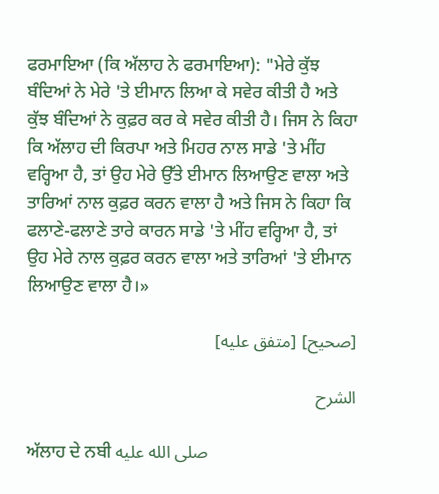ਫਰਮਾਇਆ (ਕਿ ਅੱਲਾਹ ਨੇ ਫਰਮਾਇਆ): "ਮੇਰੇ ਕੁੱਝ ਬੰਦਿਆਂ ਨੇ ਮੇਰੇ 'ਤੇ ਈਮਾਨ ਲਿਆ ਕੇ ਸਵੇਰ ਕੀਤੀ ਹੈ ਅਤੇ ਕੁੱਝ ਬੰਦਿਆਂ ਨੇ ਕੁਫ਼ਰ ਕਰ ਕੇ ਸਵੇਰ ਕੀਤੀ ਹੈ। ਜਿਸ ਨੇ ਕਿਹਾ ਕਿ ਅੱਲਾਹ ਦੀ ਕਿਰਪਾ ਅਤੇ ਮਿਹਰ ਨਾਲ ਸਾਡੇ 'ਤੇ ਮੀਂਹ ਵਰ੍ਹਿਆ ਹੈ, ਤਾਂ ਉਹ ਮੇਰੇ ਉੱਤੇ ਈਮਾਨ ਲਿਆਉਣ ਵਾਲਾ ਅਤੇ ਤਾਰਿਆਂ ਨਾਲ ਕੁਫ਼ਰ ਕਰਨ ਵਾਲਾ ਹੈ ਅਤੇ ਜਿਸ ਨੇ ਕਿਹਾ ਕਿ ਫਲਾਣੇ-ਫਲਾਣੇ ਤਾਰੇ ਕਾਰਨ ਸਾਡੇ 'ਤੇ ਮੀਂਹ ਵਰ੍ਹਿਆ ਹੈ, ਤਾਂ ਉਹ ਮੇਰੇ ਨਾਲ ਕੁਫ਼ਰ ਕਰਨ ਵਾਲਾ ਅਤੇ ਤਾਰਿਆਂ 'ਤੇ ਈਮਾਨ ਲਿਆਉਣ ਵਾਲਾ ਹੈ।»

[صحيح] [متفق عليه]

الشرح

ਅੱਲਾਹ ਦੇ ਨਬੀ صلى الله عليه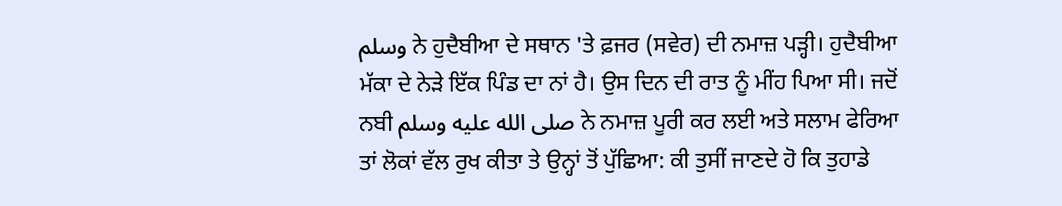وسلم ਨੇ ਹੁਦੈਬੀਆ ਦੇ ਸਥਾਨ 'ਤੇ ਫ਼ਜਰ (ਸਵੇਰ) ਦੀ ਨਮਾਜ਼ ਪੜ੍ਹੀ। ਹੁਦੈਬੀਆ ਮੱਕਾ ਦੇ ਨੇੜੇ ਇੱਕ ਪਿੰਡ ਦਾ ਨਾਂ ਹੈ। ਉਸ ਦਿਨ ਦੀ ਰਾਤ ਨੂੰ ਮੀਂਹ ਪਿਆ ਸੀ। ਜਦੋਂ ਨਬੀ صلى الله عليه وسلم ਨੇ ਨਮਾਜ਼ ਪੂਰੀ ਕਰ ਲਈ ਅਤੇ ਸਲਾਮ ਫੇਰਿਆ ਤਾਂ ਲੋਕਾਂ ਵੱਲ ਰੁਖ ਕੀਤਾ ਤੇ ਉਨ੍ਹਾਂ ਤੋਂ ਪੁੱਛਿਆ: ਕੀ ਤੁਸੀਂ ਜਾਣਦੇ ਹੋ ਕਿ ਤੁਹਾਡੇ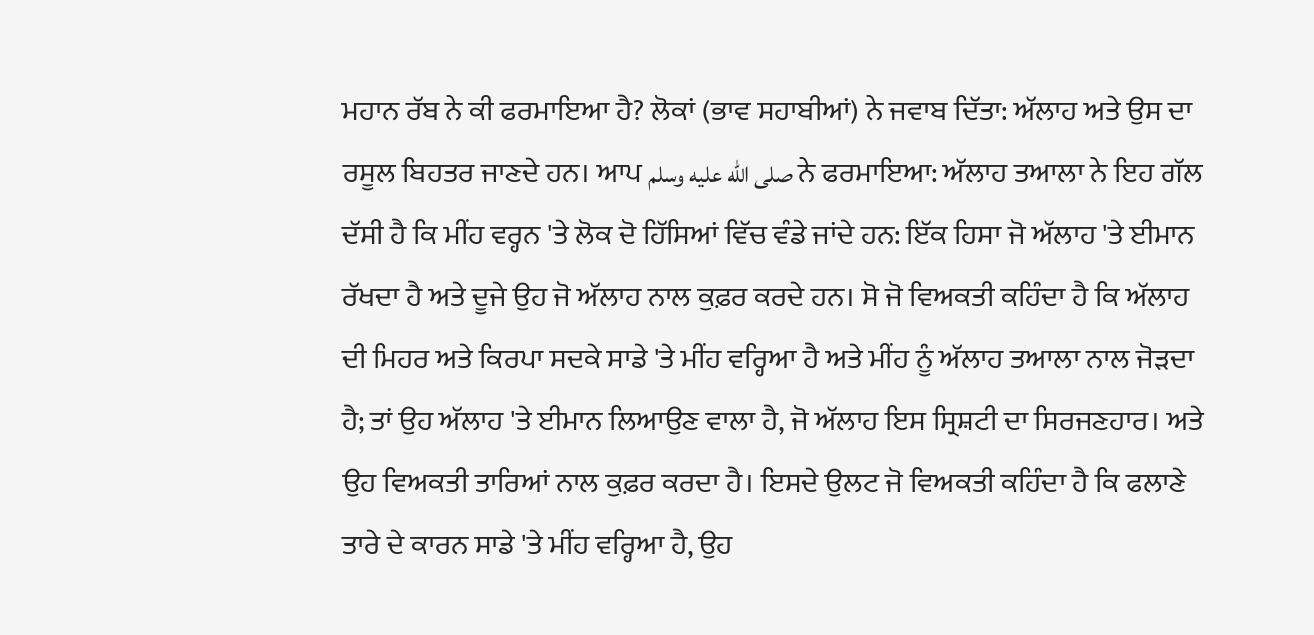ਮਹਾਨ ਰੱਬ ਨੇ ਕੀ ਫਰਮਾਇਆ ਹੈ? ਲੋਕਾਂ (ਭਾਵ ਸਹਾਬੀਆਂ) ਨੇ ਜਵਾਬ ਦਿੱਤਾ: ਅੱਲਾਹ ਅਤੇ ਉਸ ਦਾ ਰਸੂਲ ਬਿਹਤਰ ਜਾਣਦੇ ਹਨ। ਆਪ صلى الله عليه وسلم ਨੇ ਫਰਮਾਇਆ: ਅੱਲਾਹ ਤਆਲਾ ਨੇ ਇਹ ਗੱਲ ਦੱਸੀ ਹੈ ਕਿ ਮੀਂਹ ਵਰ੍ਹਨ 'ਤੇ ਲੋਕ ਦੋ ਹਿੱਸਿਆਂ ਵਿੱਚ ਵੰਡੇ ਜਾਂਦੇ ਹਨ: ਇੱਕ ਹਿਸਾ ਜੋ ਅੱਲਾਹ 'ਤੇ ਈਮਾਨ ਰੱਖਦਾ ਹੈ ਅਤੇ ਦੂਜੇ ਉਹ ਜੋ ਅੱਲਾਹ ਨਾਲ ਕੁਫ਼ਰ ਕਰਦੇ ਹਨ। ਸੋ ਜੋ ਵਿਅਕਤੀ ਕਹਿੰਦਾ ਹੈ ਕਿ ਅੱਲਾਹ ਦੀ ਮਿਹਰ ਅਤੇ ਕਿਰਪਾ ਸਦਕੇ ਸਾਡੇ 'ਤੇ ਮੀਂਹ ਵਰ੍ਹਿਆ ਹੈ ਅਤੇ ਮੀਂਹ ਨੂੰ ਅੱਲਾਹ ਤਆਲਾ ਨਾਲ ਜੋੜਦਾ ਹੈ; ਤਾਂ ਉਹ ਅੱਲਾਹ 'ਤੇ ਈਮਾਨ ਲਿਆਉਣ ਵਾਲਾ ਹੈ, ਜੋ ਅੱਲਾਹ ਇਸ ਸ੍ਰਿਸ਼ਟੀ ਦਾ ਸਿਰਜਣਹਾਰ। ਅਤੇ ਉਹ ਵਿਅਕਤੀ ਤਾਰਿਆਂ ਨਾਲ ਕੁਫ਼ਰ ਕਰਦਾ ਹੈ। ਇਸਦੇ ਉਲਟ ਜੋ ਵਿਅਕਤੀ ਕਹਿੰਦਾ ਹੈ ਕਿ ਫਲਾਣੇ ਤਾਰੇ ਦੇ ਕਾਰਨ ਸਾਡੇ 'ਤੇ ਮੀਂਹ ਵਰ੍ਹਿਆ ਹੈ, ਉਹ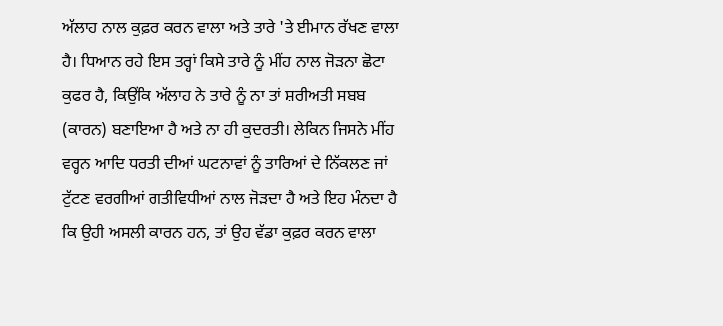ਅੱਲਾਹ ਨਾਲ ਕੁਫ਼ਰ ਕਰਨ ਵਾਲਾ ਅਤੇ ਤਾਰੇ 'ਤੇ ਈਮਾਨ ਰੱਖਣ ਵਾਲਾ ਹੈ। ਧਿਆਨ ਰਹੇ ਇਸ ਤਰ੍ਹਾਂ ਕਿਸੇ ਤਾਰੇ ਨੂੰ ਮੀਂਹ ਨਾਲ ਜੋੜਨਾ ਛੋਟਾ ਕੁਫਰ ਹੈ, ਕਿਉਂਕਿ ਅੱਲਾਹ ਨੇ ਤਾਰੇ ਨੂੰ ਨਾ ਤਾਂ ਸ਼ਰੀਅਤੀ ਸਬਬ (ਕਾਰਨ) ਬਣਾਇਆ ਹੈ ਅਤੇ ਨਾ ਹੀ ਕੁਦਰਤੀ। ਲੇਕਿਨ ਜਿਸਨੇ ਮੀਂਹ ਵਰ੍ਹਨ ਆਦਿ ਧਰਤੀ ਦੀਆਂ ਘਟਨਾਵਾਂ ਨੂੰ ਤਾਰਿਆਂ ਦੇ ਨਿੱਕਲਣ ਜਾਂ ਟੁੱਟਣ ਵਰਗੀਆਂ ਗਤੀਵਿਧੀਆਂ ਨਾਲ ਜੋੜਦਾ ਹੈ ਅਤੇ ਇਹ ਮੰਨਦਾ ਹੈ ਕਿ ਉਹੀ ਅਸਲੀ ਕਾਰਨ ਹਨ, ਤਾਂ ਉਹ ਵੱਡਾ ਕੁਫ਼ਰ ਕਰਨ ਵਾਲਾ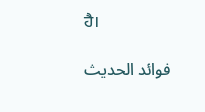ਹੈ।

فوائد الحديث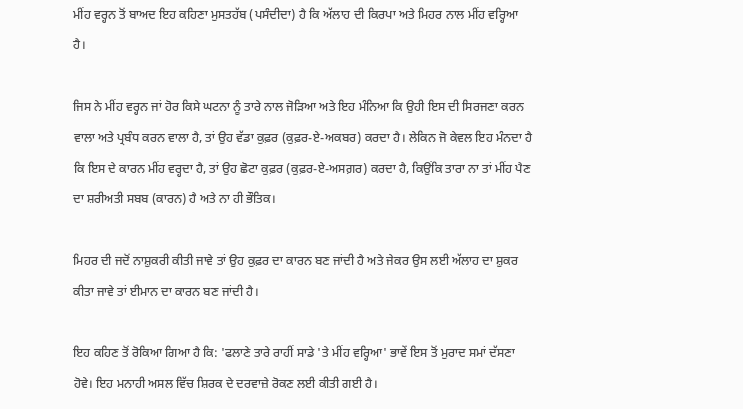ਮੀਂਹ ਵਰ੍ਹਨ ਤੋਂ ਬਾਅਦ ਇਹ ਕਹਿਣਾ ਮੁਸਤਹੱਬ (ਪਸੰਦੀਦਾ) ਹੈ ਕਿ ਅੱਲਾਹ ਦੀ ਕਿਰਪਾ ਅਤੇ ਮਿਹਰ ਨਾਲ ਮੀਂਹ ਵਰ੍ਹਿਆ ਹੈ।

ਜਿਸ ਨੇ ਮੀਂਹ ਵਰ੍ਹਨ ਜਾਂ ਹੋਰ ਕਿਸੇ ਘਟਨਾ ਨੂੰ ਤਾਰੇ ਨਾਲ ਜੋੜਿਆ ਅਤੇ ਇਹ ਮੰਨਿਆ ਕਿ ਉਹੀ ਇਸ ਦੀ ਸਿਰਜਣਾ ਕਰਨ ਵਾਲਾ ਅਤੇ ਪ੍ਰਬੰਧ ਕਰਨ ਵਾਲਾ ਹੈ, ਤਾਂ ਉਹ ਵੱਡਾ ਕੁਫ਼ਰ (ਕੁਫ਼ਰ-ਏ-ਅਕਬਰ) ਕਰਦਾ ਹੈ। ਲੇਕਿਨ ਜੋ ਕੇਵਲ ਇਹ ਮੰਨਦਾ ਹੈ ਕਿ ਇਸ ਦੇ ਕਾਰਨ ਮੀਂਹ ਵਰ੍ਹਦਾ ਹੈ, ਤਾਂ ਉਹ ਛੋਟਾ ਕੁਫ਼ਰ (ਕੁਫ਼ਰ-ਏ-ਅਸਗ਼ਰ) ਕਰਦਾ ਹੈ, ਕਿਉਂਕਿ ਤਾਰਾ ਨਾ ਤਾਂ ਮੀਂਹ ਪੈਣ ਦਾ ਸ਼ਰੀਅਤੀ ਸਬਬ (ਕਾਰਨ) ਹੈ ਅਤੇ ਨਾ ਹੀ ਭੌਤਿਕ।

ਮਿਹਰ ਦੀ ਜਦੋਂ ਨਾਸ਼ੁਕਰੀ ਕੀਤੀ ਜਾਵੇ ਤਾਂ ਉਹ ਕੁਫ਼ਰ ਦਾ ਕਾਰਨ ਬਣ ਜਾਂਦੀ ਹੈ ਅਤੇ ਜੇਕਰ ਉਸ ਲਈ ਅੱਲਾਹ ਦਾ ਸ਼ੁਕਰ ਕੀਤਾ ਜਾਵੇ ਤਾਂ ਈਮਾਨ ਦਾ ਕਾਰਨ ਬਣ ਜਾਂਦੀ ਹੈ।

ਇਹ ਕਹਿਣ ਤੋਂ ਰੋਕਿਆ ਗਿਆ ਹੈ ਕਿ: 'ਫਲਾਣੇ ਤਾਰੇ ਰਾਹੀਂ ਸਾਡੇ 'ਤੇ ਮੀਂਹ ਵਰ੍ਹਿਆ' ਭਾਵੇਂ ਇਸ ਤੋਂ ਮੁਰਾਦ ਸਮਾਂ ਦੱਸਣਾ ਹੋਵੇ। ਇਹ ਮਨਾਹੀ ਅਸਲ ਵਿੱਚ ਸ਼ਿਰਕ ਦੇ ਦਰਵਾਜ਼ੇ ਰੋਕਣ ਲਈ ਕੀਤੀ ਗਈ ਹੈ।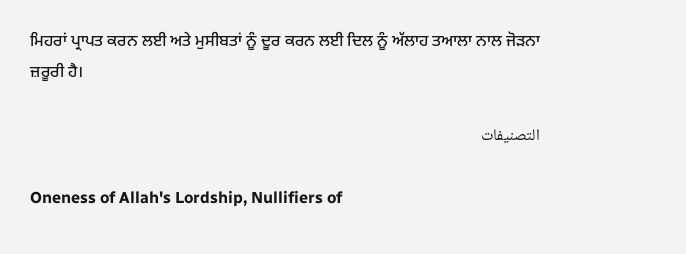ਮਿਹਰਾਂ ਪ੍ਰਾਪਤ ਕਰਨ ਲਈ ਅਤੇ ਮੁਸੀਬਤਾਂ ਨੂੰ ਦੂਰ ਕਰਨ ਲਈ ਦਿਲ ਨੂੰ ਅੱਲਾਹ ਤਆਲਾ ਨਾਲ ਜੋੜਨਾ ਜ਼ਰੂਰੀ ਹੈ।

التصنيفات

Oneness of Allah's Lordship, Nullifiers of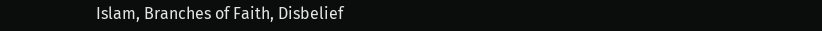Islam, Branches of Faith, Disbelief